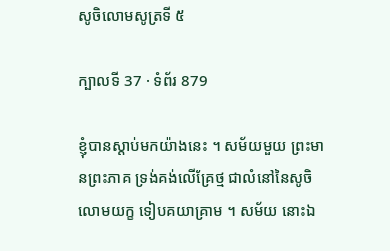សូចិលោមសូត្រទី ៥

ក្បាលទី 37 · ទំព័រ 879

ខ្ញុំបានស្តាប់មកយ៉ាងនេះ ។ សម័យមួយ ព្រះមានព្រះភាគ ទ្រង់គង់លើគ្រែថ្ម ជាលំនៅនៃសូចិលោមយក្ខ ទៀបគយាគ្រាម ។ សម័យ នោះឯ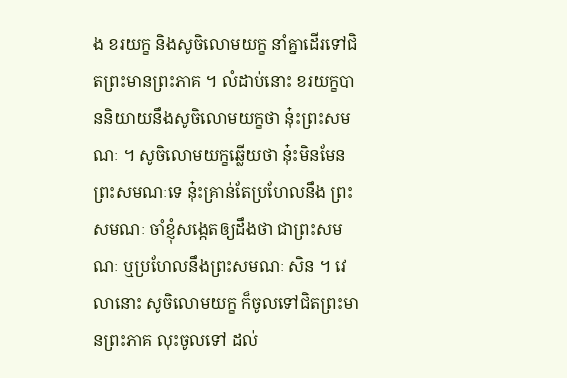ង ខរយក្ខ និងសូចិលោមយក្ខ នាំគ្នាដើរទៅជិតព្រះមានព្រះភាគ ។ លំដាប់នោះ ខរយក្ខបាននិយាយនឹងសូចិលោមយក្ខថា នុ៎ះព្រះសមណៈ ។ សូចិលោមយក្ខឆ្លើយថា នុ៎ះមិនមែនព្រះសមណៈទេ នុ៎ះគ្រាន់តែប្រហែលនឹង ព្រះសមណៈ ចាំខ្ញុំសង្កេតឲ្យដឹងថា ជាព្រះសមណៈ ឬប្រហែលនឹងព្រះសមណៈ សិន ។ វេលានោះ សូចិលោមយក្ខ ក៏ចូលទៅជិតព្រះមានព្រះភាគ លុះចូលទៅ ដល់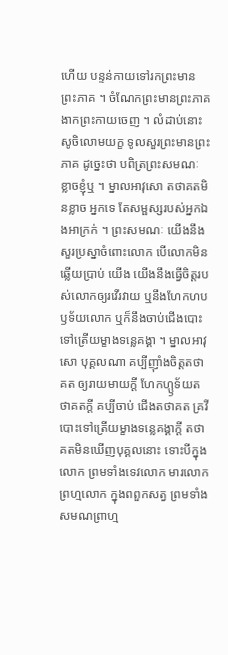ហើយ បន្ទន់កាយទៅរកព្រះមានព្រះភាគ ។ ចំណែកព្រះមានព្រះភាគ ងាកព្រះកាយចេញ ។ លំដាប់នោះ សូចិលោមយក្ខ ទូលសួរព្រះមានព្រះភាគ ដូច្នេះថា បពិត្រព្រះសមណៈ ខ្លាចខ្ញុំឬ ។ ម្នាលអាវុសោ តថាគតមិនខ្លាច អ្នកទេ តែសម្ផស្សរបស់អ្នកឯងអាក្រក់ ។ ព្រះសមណៈ យើងនឹងសួរប្រស្នាចំពោះលោក បើលោកមិនឆ្លើយប្រាប់ យើង យើងនឹងធ្វើចិត្តរបស់លោកឲ្យរវើរវាយ ឬនឹងហែកហបឫទ័យលោក ឬក៏នឹងចាប់ជើងបោះទៅត្រើយម្ខាងទន្លេគង្គា ។ ម្នាលអាវុសោ បុគ្គលណា គប្បីញ៉ាំងចិត្តតថាគត ឲ្យរាយមាយក្តី ហែកហ្ឫទ័យតថាគតក្តី គប្បីចាប់ ជើងតថាគត គ្រវីបោះទៅត្រើយម្ខាងទន្លេគង្គាក្តី តថាគតមិនឃើញបុគ្គលនោះ ទោះបីក្នុងលោក ព្រមទាំងទេវលោក មារលោក ព្រហ្មលោក ក្នុងពពួកសត្វ ព្រមទាំងសមណព្រាហ្ម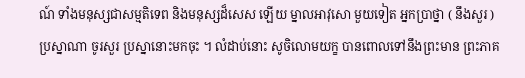ណ៍ ទាំងមនុស្សជាសម្មតិទេព និងមនុស្សដ៏សេស ឡើយ ម្នាលអាវុសោ មួយទៀត អ្នកប្រាថ្នា ( នឹងសួរ ) ប្រស្នាណា ចូរសួរ ប្រស្នានោះមកចុះ ។ លំដាប់នោះ សូចិលោមយក្ខ បានពោលទៅនឹងព្រះមាន ព្រះភាគ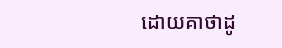ដោយគាថាដូ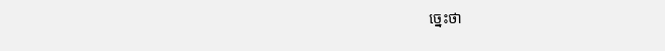ច្នេះថា